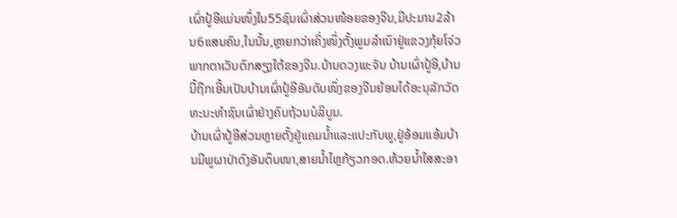ເຜົ່າປູ້ອີແມ່ນໜຶ່ງໃນ55ຊົນເຜົ່າສ່ວນໜ້ອຍຂອງຈີນ,ມີປະມານ2ລ້ານ6ແສນຄົນ,ໃນນັ້ນ,ຫຼາຍກວ່າເຄິ່ງໜຶ່ງຕັ້ງພູມລຳເນົາຢູ່ແຂວງກຸ້ຍໂຈ່ວ ພາກຕາເວັນຕົກສຽງໃຕ້ຂອງຈີນ.ບ້ານດວງພະຈັນ ບ້ານເຜົ່າປູ້ອີ,ບ້ານນີ້ຖືກເອີ້ນເປັນບ້ານເຜົ່າປູ້ອີອັນດັບໜຶ່ງຂອງຈີນຍ້ອນໄດ້ອະນຸລັກວັດທະນະທຳຊົນເຜົ່າຢ່າງຄົບຖ້ວນບໍລິບູນ.
ບ້ານເຜົ່າປູ້ອີສ່ວນຫຼາຍຕັ້ງຢູ່ແຄມນ້ຳແລະແປະກັບພູ,ຢູ່ອ້ອມແອ້ມບ້ານມີພູຜາປ່າດົງອັນຕຶບໜາ,ສາຍນ້ຳໄຫຼກ້ຽວກອດ.ຫ້ວຍນ້ຳໃສສະອາ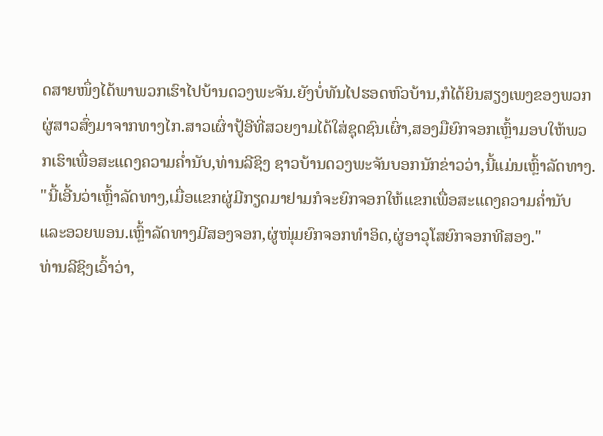ດສາຍໜຶ່ງໄດ້ພາພວກເຮົາໄປບ້ານດວງພະຈັນ.ຍັງບໍ່ທັນໄປຮອດຫົວບ້ານ,ກໍໄດ້ຍິນສຽງເພງຂອງພວກຜູ່ສາວສົ່ງມາຈາກທາງໄກ.ສາວເຜົ່າປູ້ອີທີ່ສວຍງາມໄດ້ໃສ່ຊຸດຊົນເຜົ່າ,ສອງມືຍົກຈອກເຫຼົ້າມອບໃຫ້ພວກເຮົາເພື່ອສະແດງຄວາມຄ່ຳນັບ,ທ່ານລີຊິງ ຊາວບ້ານດວງພະຈັນບອກນັກຂ່າວວ່າ,ນີ້ແມ່ນເຫຼົ້າລັດທາງ.
"ນີ້ເອີ້ນວ່າເຫຼົ້າລັດທາງ,ເມື່ອແຂກຜູ່ມີກຽດມາຢາມກໍຈະຍົກຈອກໃຫ້ແຂກເພື່ອສະແດງຄວາມຄ່ຳນັບແລະອວຍພອນ.ເຫຼົ້າລັດທາງມີສອງຈອກ,ຜູ່ໜຸ່ມຍົກຈອກທຳອິດ,ຜູ່ອາວຸໂສຍົກຈອກທີສອງ."
ທ່ານລີຊິງເວົ້າວ່າ,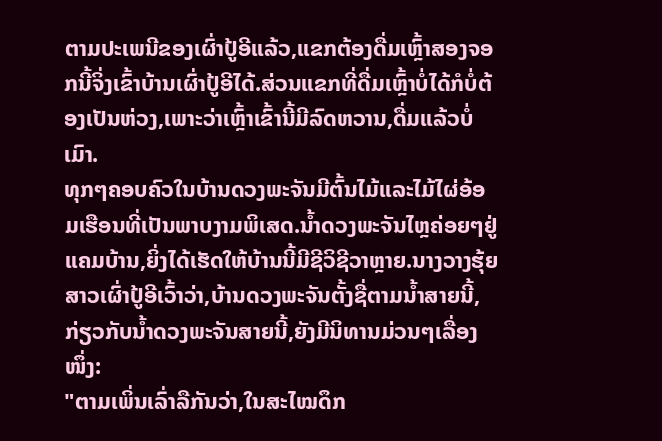ຕາມປະເພນີຂອງເຜົ່າປູ້ອີແລ້ວ,ແຂກຕ້ອງດື່ມເຫຼົ້າສອງຈອກນີ້ຈິ່ງເຂົ້າບ້ານເຜົ່າປູ້ອີໄດ້.ສ່ວນແຂກທີ່ດື່ມເຫຼົ້າບໍ່ໄດ້ກໍບໍ່ຕ້ອງເປັນຫ່ວງ,ເພາະວ່າເຫຼົ້າເຂົ້ານີ້ມີລົດຫວານ,ດື່ມແລ້ວບໍ່ເມົາ.
ທຸກໆຄອບຄົວໃນບ້ານດວງພະຈັນມີຕົ້ນໄມ້ແລະໄມ້ໄຜ່ອ້ອມເຮືອນທີ່ເປັນພາບງາມພິເສດ.ນ້ຳດວງພະຈັນໄຫຼຄ່ອຍໆຢູ່ແຄມບ້ານ,ຍິ່ງໄດ້ເຮັດໃຫ້ບ້ານນີ້ມີຊີວິຊີວາຫຼາຍ.ນາງວາງຮຸ້ຍ ສາວເຜົ່າປູ້ອີເວົ້າວ່າ,ບ້ານດວງພະຈັນຕັ້ງຊື່ຕາມນ້ຳສາຍນີ້,ກ່ຽວກັບນ້ຳດວງພະຈັນສາຍນີ້,ຍັງມີນິທານມ່ວນໆເລື່ອງໜຶ່ງ:
"ຕາມເພິ່ນເລົ່າລືກັນວ່າ,ໃນສະໄໝດຶກ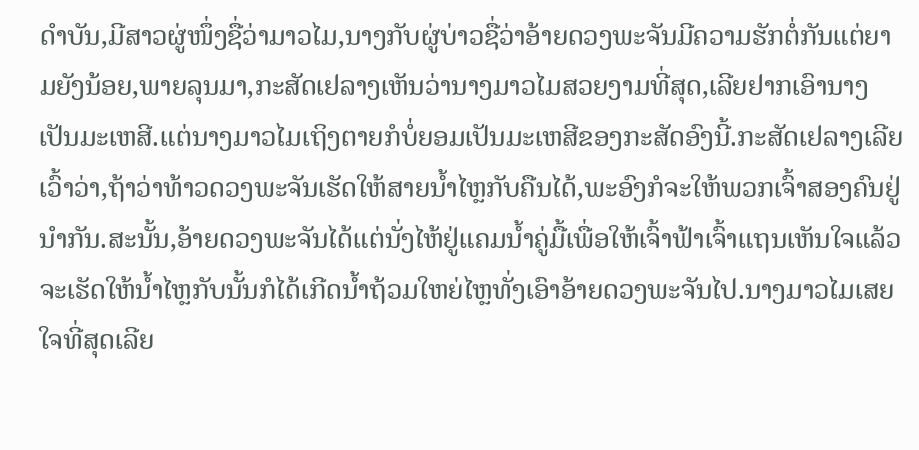ດຳບັນ,ມີສາວຜູ່ໜຶ່ງຊື່ວ່າມາວໄມ,ນາງກັບຜູ່ບ່າວຊື່ວ່າອ້າຍດວງພະຈັນມີຄວາມຮັກຕໍ່ກັນແຕ່ຍາມຍັງນ້ອຍ,ພາຍລຸນມາ,ກະສັດເຢລາງເຫັນວ່ານາງມາວໄມສວຍງາມທີ່ສຸດ,ເລີຍຢາກເອົານາງເປັນມະເຫສີ.ແຕ່ນາງມາວໄມເຖິງຕາຍກໍບໍ່ຍອມເປັນມະເຫສີຂອງກະສັດອົງນີ້.ກະສັດເຢລາງເລີຍເວົ້າວ່າ,ຖ້າວ່າທ້າວດວງພະຈັນເຮັດໃຫ້ສາຍນ້ຳໄຫຼກັບຄືນໄດ້,ພະອົງກໍຈະໃຫ້ພວກເຈົ້າສອງຄົນຢູ່ນຳກັນ.ສະນັ້ນ,ອ້າຍດວງພະຈັນໄດ້ແຕ່ນັ່ງໄຫ້ຢູ່ແຄມນ້ຳຄູ່ມື້ເພື່ອໃຫ້ເຈົ້າຟ້າເຈົ້າແຖນເຫັນໃຈແລ້ວຈະເຮັດໃຫ້ນ້ຳໄຫຼກັບນັ້ນກໍໄດ້ເກີດນ້ຳຖ້ວມໃຫຍ່ໄຫຼທັ່ງເອົາອ້າຍດວງພະຈັນໄປ.ນາງມາວໄມເສຍໃຈທີ່ສຸດເລີຍ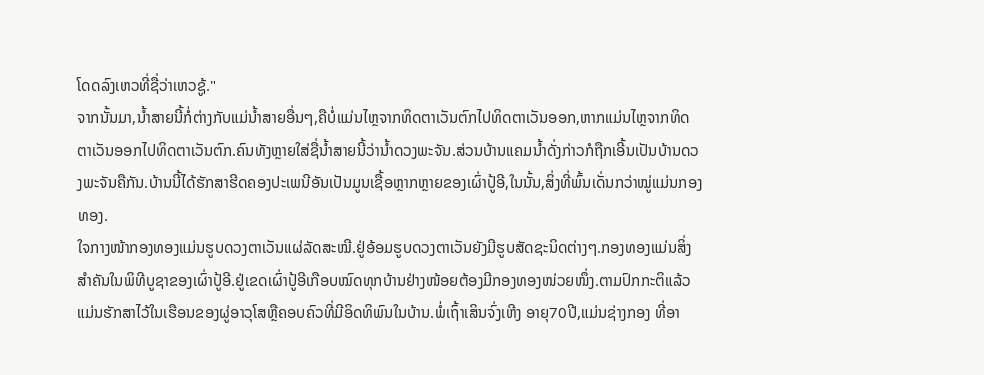ໂດດລົງເຫວທີ່ຊື່ວ່າເຫວຊູ້."
ຈາກນັ້ນມາ,ນ້ຳສາຍນີ້ກໍ່ຕ່າງກັບແມ່ນ້ຳສາຍອື່ນໆ,ຄືບໍ່ແມ່ນໄຫຼຈາກທິດຕາເວັນຕົກໄປທິດຕາເວັນອອກ,ຫາກແມ່ນໄຫຼຈາກທິດຕາເວັນອອກໄປທິດຕາເວັນຕົກ.ຄົນທັງຫຼາຍໃສ່ຊື່ນ້ຳສາຍນີ້ວ່ານ້ຳດວງພະຈັນ.ສ່ວນບ້ານແຄມນ້ຳດັ່ງກ່າວກໍຖືກເອີ້ນເປັນບ້ານດວງພະຈັນຄືກັນ.ບ້ານນີ້ໄດ້ຮັກສາຮີດຄອງປະເພນີອັນເປັນມູນເຊື້ອຫຼາກຫຼາຍຂອງເຜົ່າປູ້ອີ,ໃນນັ້ນ,ສິ່ງທີ່ພົ້ນເດັ່ນກວ່າໝູ່ແມ່ນກອງທອງ.
ໃຈກາງໜ້າກອງທອງແມ່ນຮູບດວງຕາເວັນແຜ່ລັດສະໝີ.ຢູ່ອ້ອມຮູບດວງຕາເວັນຍັງມີຮູບສັດຊະນິດຕ່າງໆ.ກອງທອງແມ່ນສິ່ງສຳຄັນໃນພິທີບູຊາຂອງເຜົ່າປູ້ອີ.ຢູ່ເຂດເຜົ່າປູ້ອີເກືອບໝົດທຸກບ້ານຢ່າງໜ້ອຍຕ້ອງມີກອງທອງໜ່ວຍໜຶ່ງ.ຕາມປົກກະຕິແລ້ວແມ່ນຮັກສາໄວ້ໃນເຮືອນຂອງຜູ່ອາວຸໂສຫຼືຄອບຄົວທີ່ມີອິດທິພົນໃນບ້ານ.ພໍ່ເຖົ້າເສິນຈົ່ງເຫີງ ອາຍຸ70ປີ,ແມ່ນຊ່າງກອງ ທີ່ອາ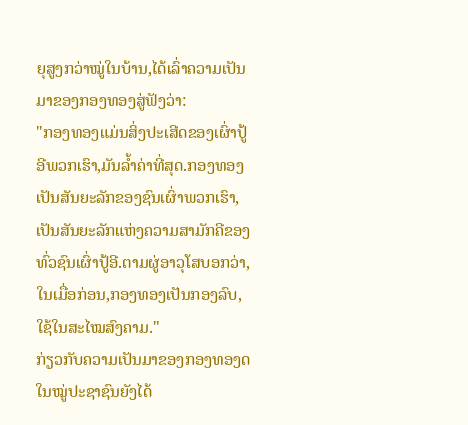ຍຸສູງກວ່າໝູ່ໃນບ້ານ,ໄດ້ເລົ່າຄວາມເປັນມາຂອງກອງທອງສູ່ຟັງວ່າ:
"ກອງທອງແມ່ນສິ່ງປະເສີດຂອງເຜົ່າປູ້ອີພວກເຮົາ,ມັນລ້ຳຄ່າທີ່ສຸດ.ກອງທອງເປັນສັນຍະລັກຂອງຊົນເຜົ່າພວກເຮົາ,ເປັນສັນຍະລັກແຫ່ງຄວາມສາມັກຄີຂອງທົ່ວຊົນເຜົ່າປູ້ອີ.ຕາມຜູ່ອາວຸໂສບອກວ່າ,ໃນເມື່ອກ່ອນ,ກອງທອງເປັນກອງລົບ,ໃຊ້ໃນສະໄໝສົງຄາມ."
ກ່ຽວກັບຄວາມເປັນມາຂອງກອງທອງດໃນໝູ່ປະຊາຊົນຍັງໄດ້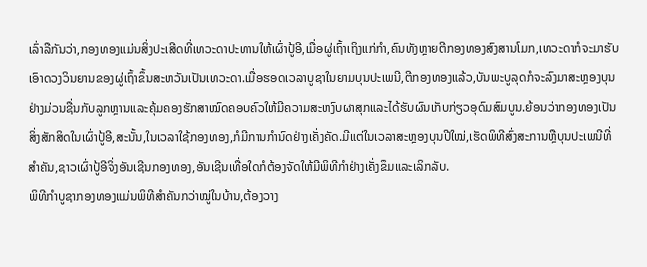ເລົ່າລືກັນວ່າ,ກອງທອງແມ່ນສິ່ງປະເສີດທີ່ເທວະດາປະທານໃຫ້ເຜົ່າປູ້ອີ,ເມື່ອຜູ່ເຖົ້າເຖິງແກ່ກຳ,ຄົນທັງຫຼາຍຕີກອງທອງສົງສານໂມກ,ເທວະດາກໍຈະມາຮັບເອົາດວງວິນຍານຂອງຜູ່ເຖົ້າຂຶ້ນສະຫວັນເປັນເທວະດາ.ເມື່ອຮອດເວລາບູຊາໃນຍາມບຸນປະເພນີ,ຕີກອງທອງແລ້ວ,ບັນພະບູລຸດກໍຈະລົງມາສະຫຼອງບຸນຢ່າງມ່ວນຊື່ນກັບລູກຫຼານແລະຄຸ້ມຄອງຮັກສາໝົດຄອບຄົວໃຫ້ມີຄວາມສະຫງົບຜາສຸກແລະໄດ້ຮັບຜົນເກັບກ່ຽວອຸດົມສົມບູນ.ຍ້ອນວ່າກອງທອງເປັນສິ່ງສັກສິດໃນເຜົ່າປູ້ອີ,ສະນັ້ນ,ໃນເວລາໃຊ້ກອງທອງ,ກໍມີການກຳນົດຢ່າງເຄັ່ງຄັດ.ມີແຕ່ໃນເວລາສະຫຼອງບຸນປີໃໝ່,ເຮັດພິທີສົ່ງສະການຫຼືບຸນປະເພນີທີ່ສຳຄັນ,ຊາວເຜົ່າປູ້ອີຈິ່ງອັນເຊີນກອງທອງ,ອັນເຊີນເທື່ອໃດກໍຕ້ອງຈັດໃຫ້ມີພິທີກຳຢ່າງເຄັ່ງຂຶມແລະເລິກລັບ.
ພິທີກຳບູຊາກອງທອງແມ່ນພິທີສຳຄັນກວ່າໝູ່ໃນບ້ານ,ຕ້ອງວາງ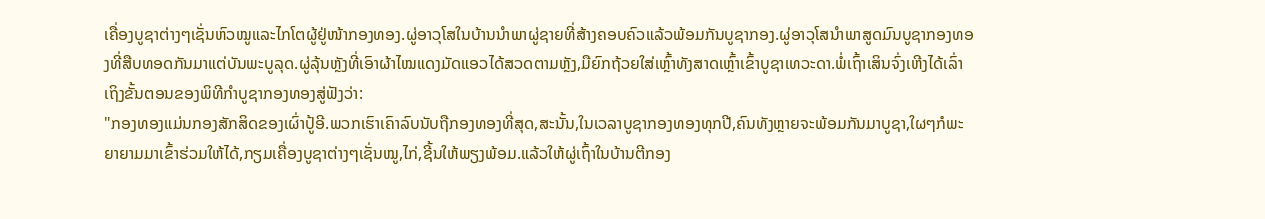ເຄື່ອງບູຊາຕ່າງໆເຊັ່ນຫົວໝູແລະໄກໂຕຜູ້ຢູ່ໜ້າກອງທອງ.ຜູ່ອາວຸໂສໃນບ້ານນຳພາຜູ່ຊາຍທີ່ສ້າງຄອບຄົວແລ້ວພ້ອມກັນບູຊາກອງ.ຜູ່ອາວຸໂສນຳພາສູດມົນບູຊາກອງທອງທີ່ສືບທອດກັນມາແຕ່ບັນພະບູລຸດ.ຜູ່ລຸ້ນຫຼັງທີ່ເອົາຜ້າໄໝແດງມັດແອວໄດ້ສວດຕາມຫຼັງ,ມືຍົກຖ້ວຍໃສ່ເຫຼົ້າທັງສາດເຫຼົ້າເຂົ້າບູຊາເທວະດາ.ພໍ່ເຖົ້າເສິນຈົ່ງເຫີງໄດ້ເລົ່າເຖິງຂັ້ນຕອນຂອງພິທີກຳບູຊາກອງທອງສູ່ຟັງວ່າ:
"ກອງທອງແມ່ນກອງສັກສິດຂອງເຜົ່າປູ້ອີ.ພວກເຮົາເຄົາລົບນັບຖືກອງທອງທີ່ສຸດ,ສະນັ້ນ,ໃນເວລາບູຊາກອງທອງທຸກປີ,ຄົນທັງຫຼາຍຈະພ້ອມກັນມາບູຊາ,ໃຜໆກໍພະຍາຍາມມາເຂົ້າຮ່ວມໃຫ້ໄດ້,ກຽມເຄື່ອງບູຊາຕ່າງໆເຊັ່ນໝູ,ໄກ່,ຊີ້ນໃຫ້ພຽງພ້ອມ.ແລ້ວໃຫ້ຜູ່ເຖົ້າໃນບ້ານຕີກອງ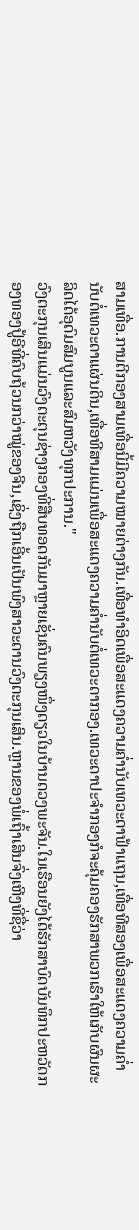ສາມເທື່ອ.ການຕີກອງສາມເທື່ອນີ້ມີຄວາມໝາຍຕ່າງກັນ.ເທື່ອທຳອິດເພື່ອສະແດງຄວາມຄ່ຳນັບເທວະດາຟ້າແຖນ,ເທື່ອທີສອງເພື່ອສະແດງຄວາມຄ່ຳນັບຕໍ່ເທວະດາແຜ່ນດິນ,ເທື່ອທີສາມແມ່ນເພື່ອສະແດງຄວາມຄ່ຳນັບຕໍ່ເທວະດາກອງ.ເທວະດາປະຈຳກອງກໍຈະຄຸ້ມຄອງຮັກສາພວກເຮົາໃຫ້ເກັບຜົນຜະລິດໄດ້ອຸດົມສົມບູນແລະສົມຫວັງທຸກປະການ."
ວົງຕະກຸນເສິນແມ່ນວົງຕະຕຸນຊ່າງກອງທີ່ສືບທອດກັນມາຫຼາຍເຊັ່ນຄົນພຽງໜຶ່ງດຽວໃນບ້ານດວງພະຈັນ.ໃນເຮືອນຍັງໄດ້ຮັກສາບົດບັນທຶກປະຫວັດກອງທອງປູ້ອີທີ່ຄົບຖ້ວນກວ່າໝູ່ຂອງຈີນ,ເຊິ່ງຖືກເອີ້ນເປັນພົງສາວະດານວົງຕະກຸນເສິນ.ຫຼານຂອງພໍ່ເຖົ້າເສິນຈົ່ງເຫີງທີ່ຊື່ວ່າ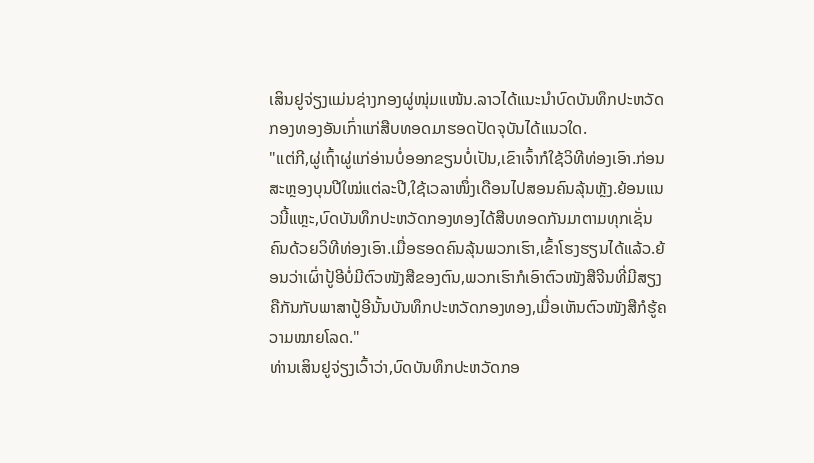ເສິນຢູຈ່ຽງແມ່ນຊ່າງກອງຜູ່ໜຸ່ມແໜ້ນ.ລາວໄດ້ແນະນຳບົດບັນທຶກປະຫວັດກອງທອງອັນເກົ່າແກ່ສືບທອດມາຮອດປັດຈຸບັນໄດ້ແນວໃດ.
"ແຕ່ກີ,ຜູ່ເຖົ້າຜູ່ແກ່ອ່ານບໍ່ອອກຂຽນບໍ່ເປັນ,ເຂົາເຈົ້າກໍໃຊ້ວິທີທ່ອງເອົາ.ກ່ອນສະຫຼອງບຸນປີໃໝ່ແຕ່ລະປີ,ໃຊ້ເວລາໜຶ່ງເດືອນໄປສອນຄົນລຸ້ນຫຼັງ.ຍ້ອນແນວນີ້ແຫຼະ,ບົດບັນທຶກປະຫວັດກອງທອງໄດ້ສືບທອດກັນມາຕາມທຸກເຊັ່ນຄົນດ້ວຍວິທີທ່ອງເອົາ.ເມື່ອຮອດຄົນລຸ້ນພວກເຮົາ,ເຂົ້າໂຮງຮຽນໄດ້ແລ້ວ.ຍ້ອນວ່າເຜົ່າປູ້ອີບໍ່ມີຕົວໜັງສືຂອງຕົນ,ພວກເຮົາກໍເອົາຕົວໜັງສືຈີນທີ່ມີສຽງຄືກັນກັບພາສາປູ້ອີນັ້ນບັນທຶກປະຫວັດກອງທອງ,ເມື່ອເຫັນຕົວໜັງສືກໍຮູ້ຄວາມໝາຍໂລດ."
ທ່ານເສິນຢູຈ່ຽງເວົ້າວ່າ,ບົດບັນທຶກປະຫວັດກອ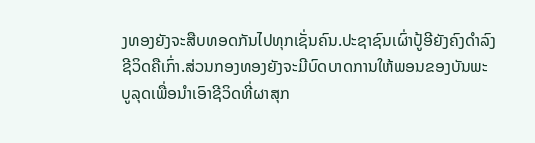ງທອງຍັງຈະສືບທອດກັນໄປທຸກເຊັ່ນຄົນ.ປະຊາຊົນເຜົ່າປູ້ອີຍັງຄົງດຳລົງຊີວິດຄືເກົ່າ.ສ່ວນກອງທອງຍັງຈະມີບົດບາດການໃຫ້ພອນຂອງບັນພະບູລຸດເພື່ອນຳເອົາຊີວິດທີ່ຜາສຸກ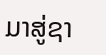ມາສູ່ຊາ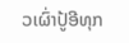ວເຜົ່າປູ້ອີທຸກ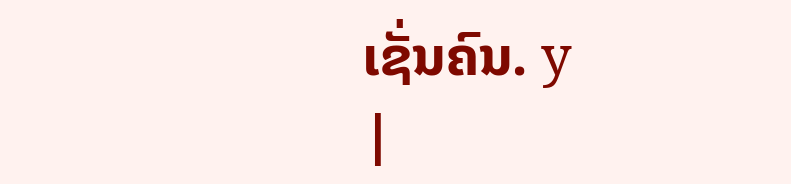ເຊັ່ນຄົນ. y
|